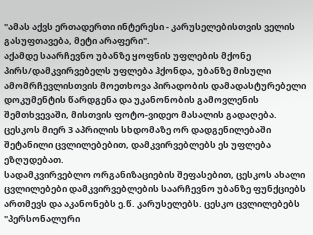"ამას აქვს ერთადერთი ინტერესი - კარუსელებისთვის ველის გასუფთავება, მეტი არაფერი".
აქამდე საარჩევნო უბანზე ყოფნის უფლების მქონე პირს/დამკვირვებელს უფლება ჰქონდა, უბანზე მისული ამომრჩევლისთვის მოეთხოვა პირადობის დამადასტურებელი დოკუმენტის წარდგენა და უკანონობის გამოვლენის შემთხვევაში, მისთვის ფოტო-ვიდეო მასალის გადაღება. ცესკოს მიერ 3 აპრილის სხდომაზე ორ დადგენილებაში შეტანილი ცვლილებებით, დამკვირვებლებს ეს უფლება ეზღუდებათ.
სადამკვირვებლო ორგანიზაციების შეფასებით, ცესკოს ახალი ცვლილებები დამკვირვებლების საარჩევნო უბანზე ფუნქციებს ართმევს და აკანონებს ე.წ. კარუსელებს. ცესკო ცვლილებებს "პერსონალური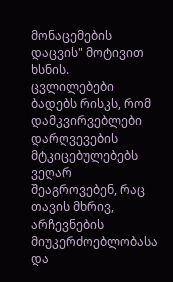მონაცემების დაცვის" მოტივით ხსნის.
ცვლილებები ბადებს რისკს, რომ დამკვირვებლები დარღვევების მტკიცებულებებს ვეღარ შეაგროვებენ, რაც თავის მხრივ, არჩევნების მიუკერძოებლობასა და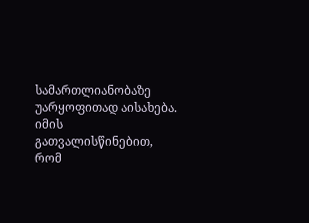სამართლიანობაზე უარყოფითად აისახება.
იმის გათვალისწინებით, რომ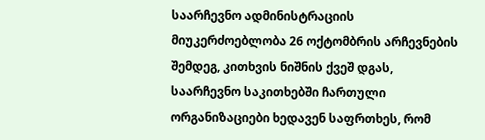საარჩევნო ადმინისტრაციის მიუკერძოებლობა 26 ოქტომბრის არჩევნების შემდეგ, კითხვის ნიშნის ქვეშ დგას, საარჩევნო საკითხებში ჩართული ორგანიზაციები ხედავენ საფრთხეს, რომ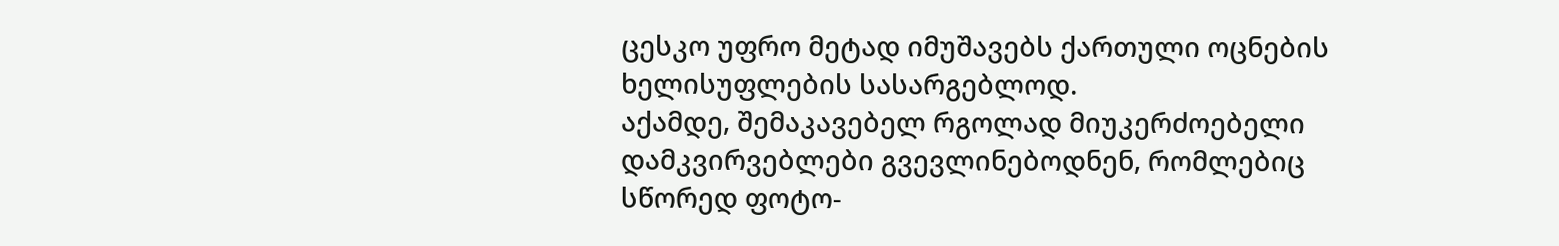ცესკო უფრო მეტად იმუშავებს ქართული ოცნების ხელისუფლების სასარგებლოდ.
აქამდე, შემაკავებელ რგოლად მიუკერძოებელი დამკვირვებლები გვევლინებოდნენ, რომლებიც სწორედ ფოტო-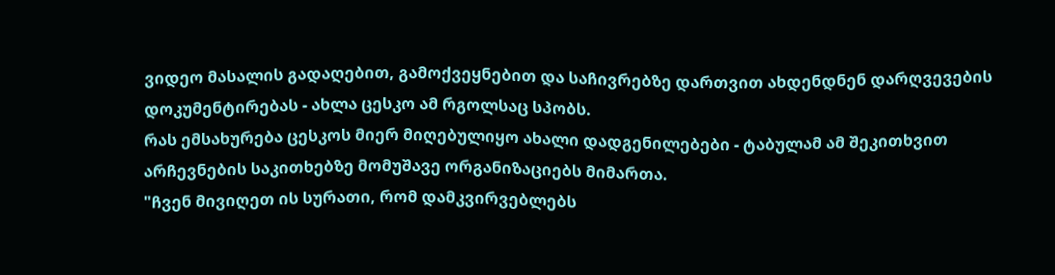ვიდეო მასალის გადაღებით, გამოქვეყნებით და საჩივრებზე დართვით ახდენდნენ დარღვევების დოკუმენტირებას - ახლა ცესკო ამ რგოლსაც სპობს.
რას ემსახურება ცესკოს მიერ მიღებულიყო ახალი დადგენილებები - ტაბულამ ამ შეკითხვით არჩევნების საკითხებზე მომუშავე ორგანიზაციებს მიმართა.
"ჩვენ მივიღეთ ის სურათი, რომ დამკვირვებლებს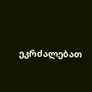ეკრძალებათ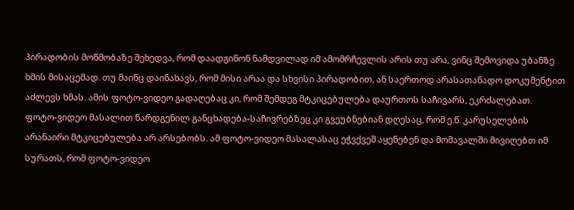პირადობის მოწმობაზე შეხედვა, რომ დაადგინონ ნამდვილად იმ ამომრჩევლის არის თუ არა, ვინც შემოვიდა უბანზე ხმის მისაცემად. თუ მაინც დაინახავს, რომ მისი არაა და სხვისი პირადობით, ან საერთოდ არასათანადო დოკუმენტით აძლევს ხმას. ამის ფოტო-ვიდეო გადაღებაც კი, რომ შემდეგ მტკიცებულება დაურთოს საჩივარს, ეკრძალებათ.
ფოტო-ვიდეო მასალით წარდგენილ განცხადება-საჩივრებზეც კი გვეუბნებიან დღესაც, რომ ე.წ. კარუსელების არანაირი მტკიცებულება არ არსებობს. ამ ფოტო-ვიდეო მასალასაც ეჭვქვეშ აყენებენ და მომავალში მივიღებთ იმ სურათს, რომ ფოტო-ვიდეო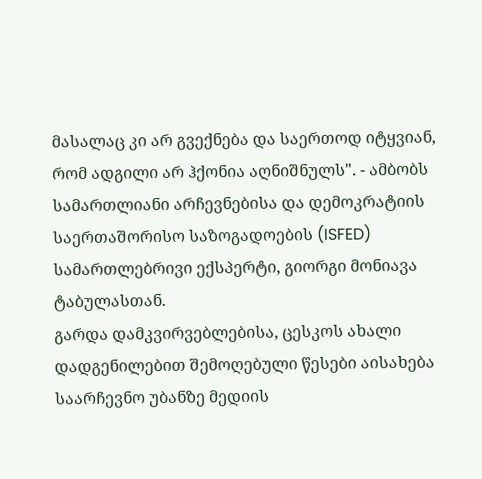მასალაც კი არ გვექნება და საერთოდ იტყვიან, რომ ადგილი არ ჰქონია აღნიშნულს". - ამბობს სამართლიანი არჩევნებისა და დემოკრატიის საერთაშორისო საზოგადოების (ISFED) სამართლებრივი ექსპერტი, გიორგი მონიავა ტაბულასთან.
გარდა დამკვირვებლებისა, ცესკოს ახალი დადგენილებით შემოღებული წესები აისახება საარჩევნო უბანზე მედიის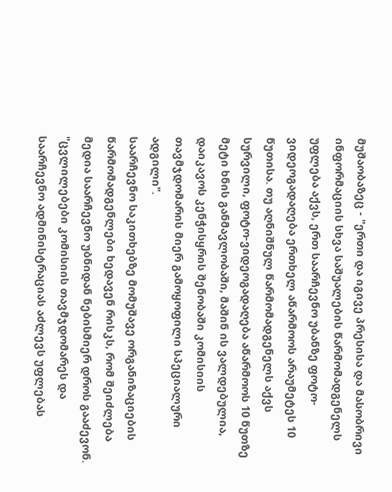მუშაობაზეც - "ერთი და იგივე პრესისა და მასობრივი ინფორმაციის სხვა საშუალების წარმომადგენელს უფლება აქვს, ერთ საარჩევნო უბანზე ფოტო-ვიდეოგადაღება ერთხელ აწარმოოს არაუმეტეს 10 წუთისა. თუ აღნიშნულ წარმომადგენელს აქვს სურვილი, ფოტო-ვიდეოგადაღება აწარმოოს 10 წუთზე მეტი ხნის განმავლობაში, მაშინ ის ვალდებულია, დაიკავოს კენჭისყრის შენობაში კომისიის თავმჯდომარის მიერ გამოყოფილი სპეციალური ადგილი".
საარჩევნო საკითხებზე მომუშავე ორგანიზაციების წარმომადგენლები ხედავენ რისკს, რომ შეიძლება მედია საარჩევნო უბნიდან ნებისმიერ დროს გააძევონ.
"ცვლილებები კომისიის თავმჯდომარეს და საარჩევნო ადმინისტრაციას აძლევს უფლებას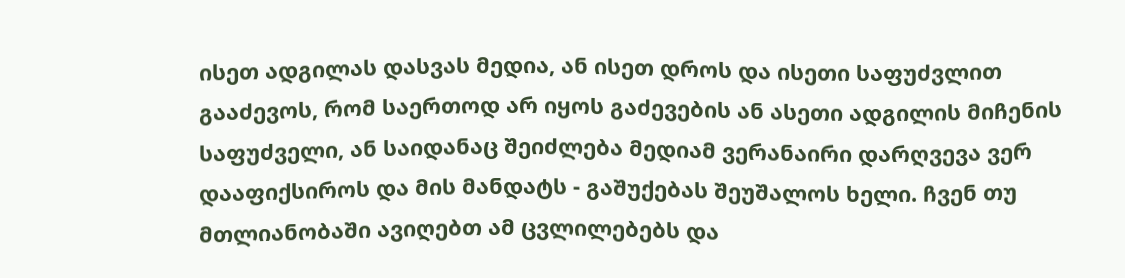ისეთ ადგილას დასვას მედია, ან ისეთ დროს და ისეთი საფუძვლით გააძევოს, რომ საერთოდ არ იყოს გაძევების ან ასეთი ადგილის მიჩენის საფუძველი, ან საიდანაც შეიძლება მედიამ ვერანაირი დარღვევა ვერ დააფიქსიროს და მის მანდატს - გაშუქებას შეუშალოს ხელი. ჩვენ თუ მთლიანობაში ავიღებთ ამ ცვლილებებს და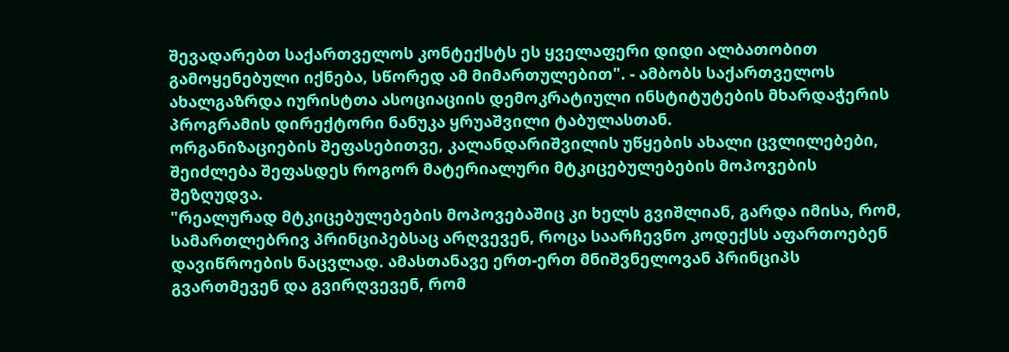შევადარებთ საქართველოს კონტექსტს ეს ყველაფერი დიდი ალბათობით გამოყენებული იქნება, სწორედ ამ მიმართულებით". - ამბობს საქართველოს ახალგაზრდა იურისტთა ასოციაციის დემოკრატიული ინსტიტუტების მხარდაჭერის პროგრამის დირექტორი ნანუკა ყრუაშვილი ტაბულასთან.
ორგანიზაციების შეფასებითვე, კალანდარიშვილის უწყების ახალი ცვლილებები, შეიძლება შეფასდეს როგორ მატერიალური მტკიცებულებების მოპოვების შეზღუდვა.
"რეალურად მტკიცებულებების მოპოვებაშიც კი ხელს გვიშლიან, გარდა იმისა, რომ, სამართლებრივ პრინციპებსაც არღვევენ, როცა საარჩევნო კოდექსს აფართოებენ დავიწროების ნაცვლად. ამასთანავე ერთ-ერთ მნიშვნელოვან პრინციპს გვართმევენ და გვირღვევენ, რომ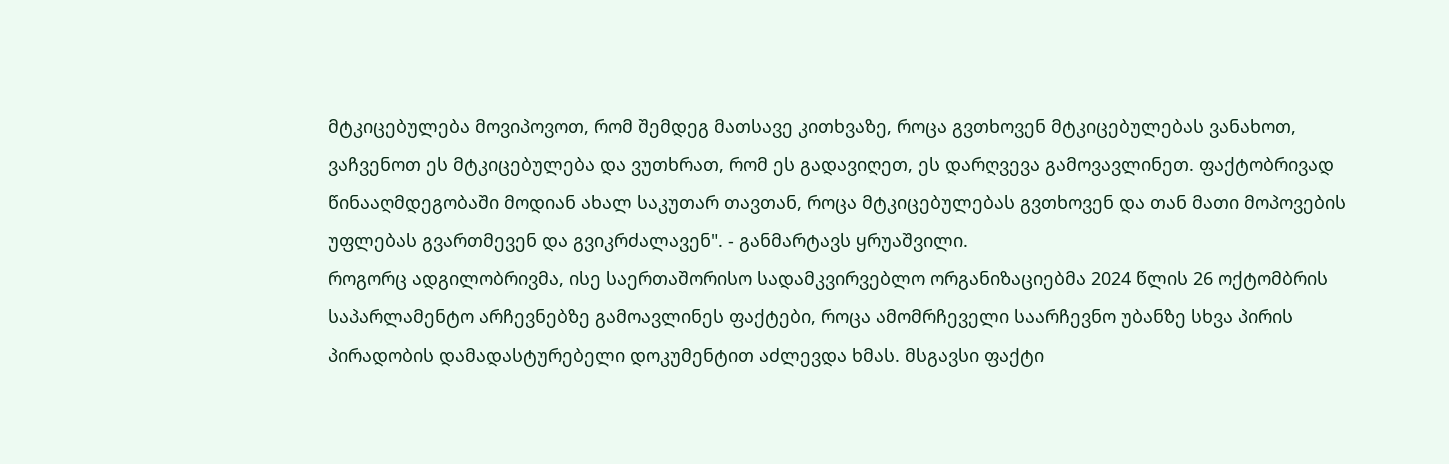მტკიცებულება მოვიპოვოთ, რომ შემდეგ მათსავე კითხვაზე, როცა გვთხოვენ მტკიცებულებას ვანახოთ, ვაჩვენოთ ეს მტკიცებულება და ვუთხრათ, რომ ეს გადავიღეთ, ეს დარღვევა გამოვავლინეთ. ფაქტობრივად წინააღმდეგობაში მოდიან ახალ საკუთარ თავთან, როცა მტკიცებულებას გვთხოვენ და თან მათი მოპოვების უფლებას გვართმევენ და გვიკრძალავენ". - განმარტავს ყრუაშვილი.
როგორც ადგილობრივმა, ისე საერთაშორისო სადამკვირვებლო ორგანიზაციებმა 2024 წლის 26 ოქტომბრის საპარლამენტო არჩევნებზე გამოავლინეს ფაქტები, როცა ამომრჩეველი საარჩევნო უბანზე სხვა პირის პირადობის დამადასტურებელი დოკუმენტით აძლევდა ხმას. მსგავსი ფაქტი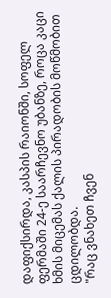დაფიქსირდა, კასპის რაიონში, სოფელ ფერმაში 24-ე საარჩევნო უბანზე, როცა კაცი ხმის მიცემას ქალის პირადობის მოწმობით ცდილობდა.
"რაც ვნახეთ ჩვენ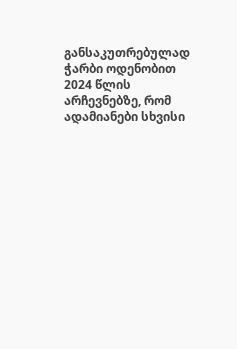განსაკუთრებულად ჭარბი ოდენობით 2024 წლის არჩევნებზე, რომ ადამიანები სხვისი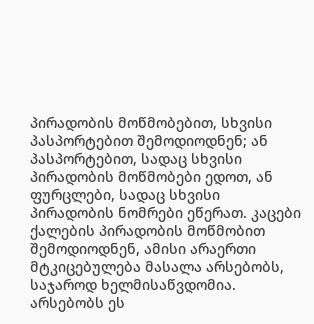პირადობის მოწმობებით, სხვისი პასპორტებით შემოდიოდნენ; ან პასპორტებით, სადაც სხვისი პირადობის მოწმობები ედოთ, ან ფურცლები, სადაც სხვისი პირადობის ნომრები ეწერათ. კაცები ქალების პირადობის მოწმობით შემოდიოდნენ, ამისი არაერთი მტკიცებულება მასალა არსებობს, საჯაროდ ხელმისაწვდომია. არსებობს ეს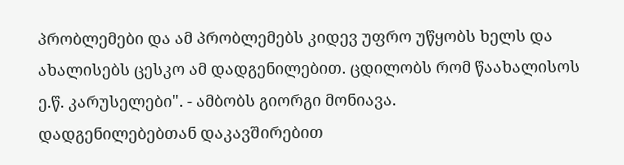პრობლემები და ამ პრობლემებს კიდევ უფრო უწყობს ხელს და ახალისებს ცესკო ამ დადგენილებით. ცდილობს რომ წაახალისოს ე.წ. კარუსელები". - ამბობს გიორგი მონიავა.
დადგენილებებთან დაკავშირებით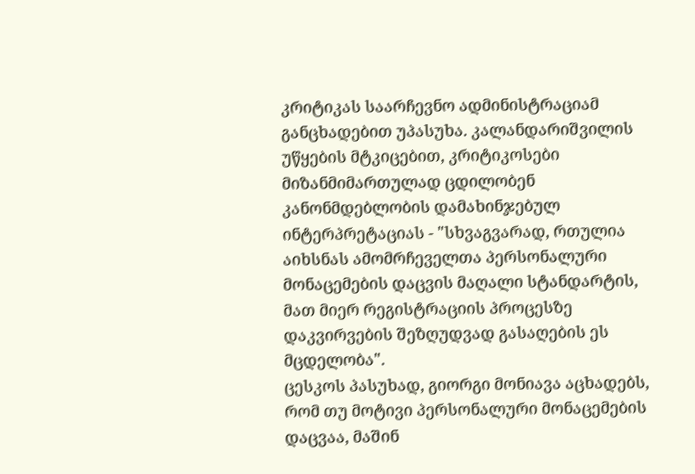კრიტიკას საარჩევნო ადმინისტრაციამ განცხადებით უპასუხა. კალანდარიშვილის უწყების მტკიცებით, კრიტიკოსები მიზანმიმართულად ცდილობენ კანონმდებლობის დამახინჯებულ ინტერპრეტაციას - "სხვაგვარად, რთულია აიხსნას ამომრჩეველთა პერსონალური მონაცემების დაცვის მაღალი სტანდარტის, მათ მიერ რეგისტრაციის პროცესზე დაკვირვების შეზღუდვად გასაღების ეს მცდელობა".
ცესკოს პასუხად, გიორგი მონიავა აცხადებს, რომ თუ მოტივი პერსონალური მონაცემების დაცვაა, მაშინ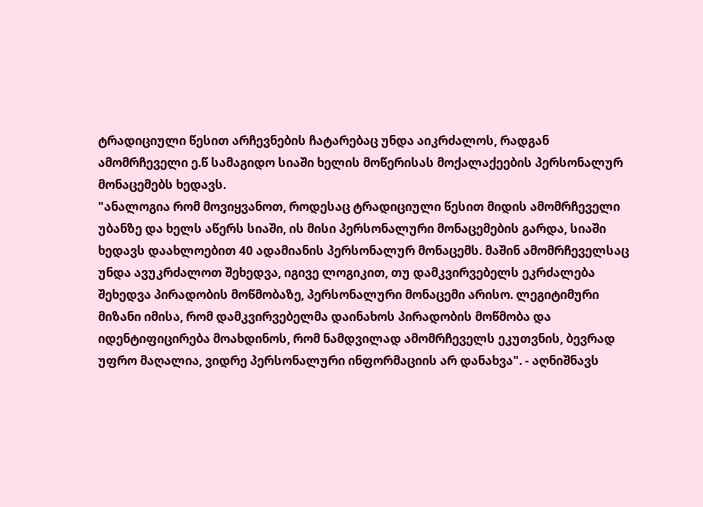ტრადიციული წესით არჩევნების ჩატარებაც უნდა აიკრძალოს, რადგან ამომრჩეველი ე.წ სამაგიდო სიაში ხელის მოწერისას მოქალაქეების პერსონალურ მონაცემებს ხედავს.
"ანალოგია რომ მოვიყვანოთ, როდესაც ტრადიციული წესით მიდის ამომრჩეველი უბანზე და ხელს აწერს სიაში, ის მისი პერსონალური მონაცემების გარდა, სიაში ხედავს დაახლოებით 40 ადამიანის პერსონალურ მონაცემს. მაშინ ამომრჩეველსაც უნდა ავუკრძალოთ შეხედვა, იგივე ლოგიკით, თუ დამკვირვებელს ეკრძალება შეხედვა პირადობის მოწმობაზე, პერსონალური მონაცემი არისო. ლეგიტიმური მიზანი იმისა, რომ დამკვირვებელმა დაინახოს პირადობის მოწმობა და იდენტიფიცირება მოახდინოს, რომ ნამდვილად ამომრჩეველს ეკუთვნის, ბევრად უფრო მაღალია, ვიდრე პერსონალური ინფორმაციის არ დანახვა". - აღნიშნავს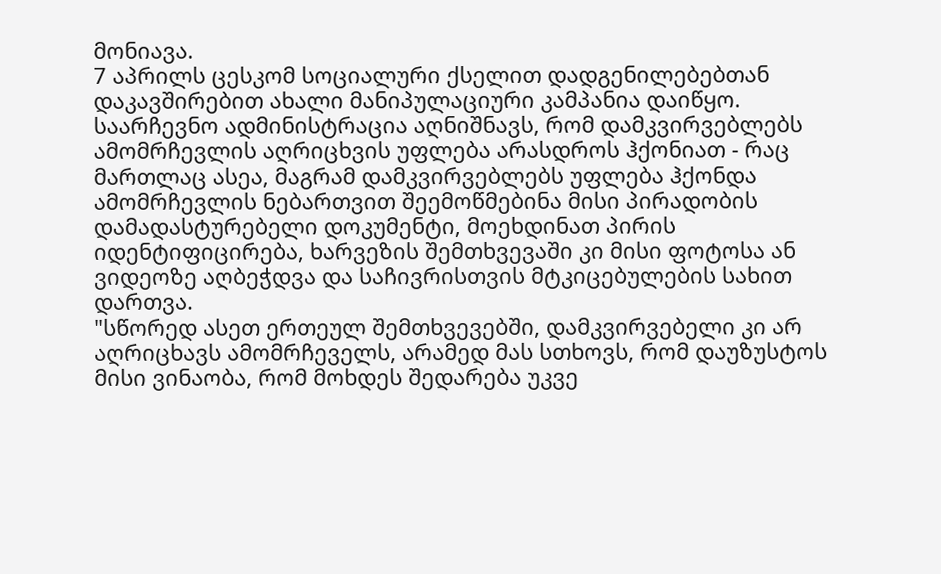მონიავა.
7 აპრილს ცესკომ სოციალური ქსელით დადგენილებებთან დაკავშირებით ახალი მანიპულაციური კამპანია დაიწყო. საარჩევნო ადმინისტრაცია აღნიშნავს, რომ დამკვირვებლებს ამომრჩევლის აღრიცხვის უფლება არასდროს ჰქონიათ - რაც მართლაც ასეა, მაგრამ დამკვირვებლებს უფლება ჰქონდა ამომრჩევლის ნებართვით შეემოწმებინა მისი პირადობის დამადასტურებელი დოკუმენტი, მოეხდინათ პირის იდენტიფიცირება, ხარვეზის შემთხვევაში კი მისი ფოტოსა ან ვიდეოზე აღბეჭდვა და საჩივრისთვის მტკიცებულების სახით დართვა.
"სწორედ ასეთ ერთეულ შემთხვევებში, დამკვირვებელი კი არ აღრიცხავს ამომრჩეველს, არამედ მას სთხოვს, რომ დაუზუსტოს მისი ვინაობა, რომ მოხდეს შედარება უკვე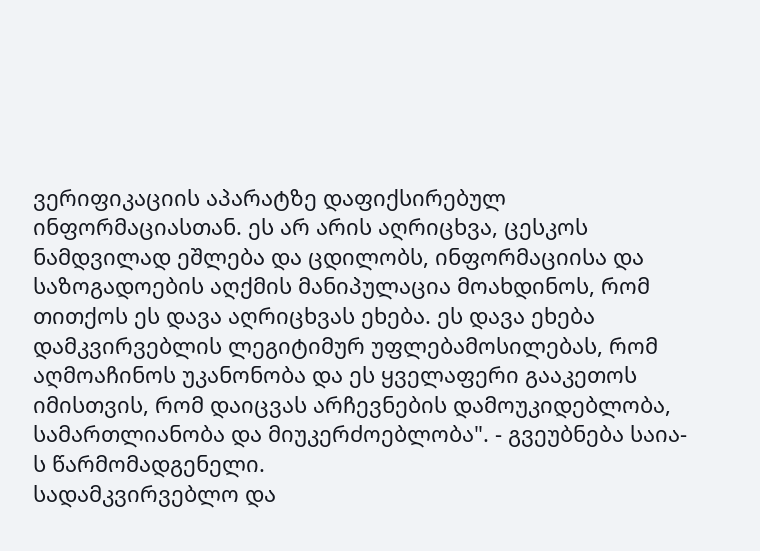ვერიფიკაციის აპარატზე დაფიქსირებულ ინფორმაციასთან. ეს არ არის აღრიცხვა, ცესკოს ნამდვილად ეშლება და ცდილობს, ინფორმაციისა და საზოგადოების აღქმის მანიპულაცია მოახდინოს, რომ თითქოს ეს დავა აღრიცხვას ეხება. ეს დავა ეხება დამკვირვებლის ლეგიტიმურ უფლებამოსილებას, რომ აღმოაჩინოს უკანონობა და ეს ყველაფერი გააკეთოს იმისთვის, რომ დაიცვას არჩევნების დამოუკიდებლობა, სამართლიანობა და მიუკერძოებლობა". - გვეუბნება საია-ს წარმომადგენელი.
სადამკვირვებლო და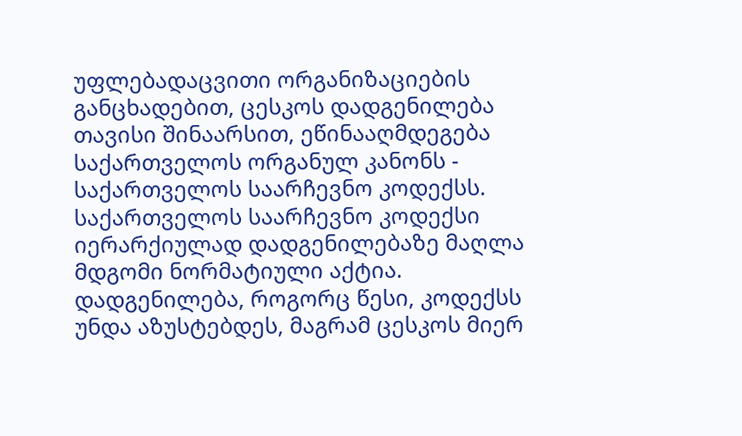უფლებადაცვითი ორგანიზაციების განცხადებით, ცესკოს დადგენილება თავისი შინაარსით, ეწინააღმდეგება საქართველოს ორგანულ კანონს - საქართველოს საარჩევნო კოდექსს.
საქართველოს საარჩევნო კოდექსი იერარქიულად დადგენილებაზე მაღლა მდგომი ნორმატიული აქტია. დადგენილება, როგორც წესი, კოდექსს უნდა აზუსტებდეს, მაგრამ ცესკოს მიერ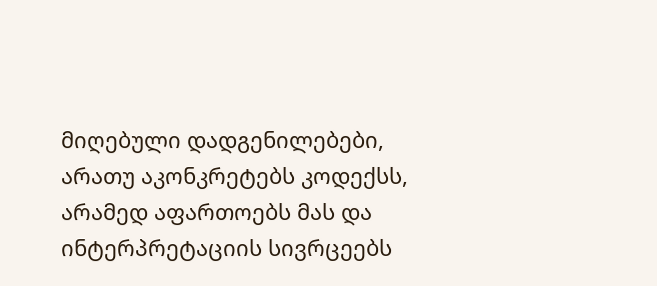მიღებული დადგენილებები, არათუ აკონკრეტებს კოდექსს, არამედ აფართოებს მას და ინტერპრეტაციის სივრცეებს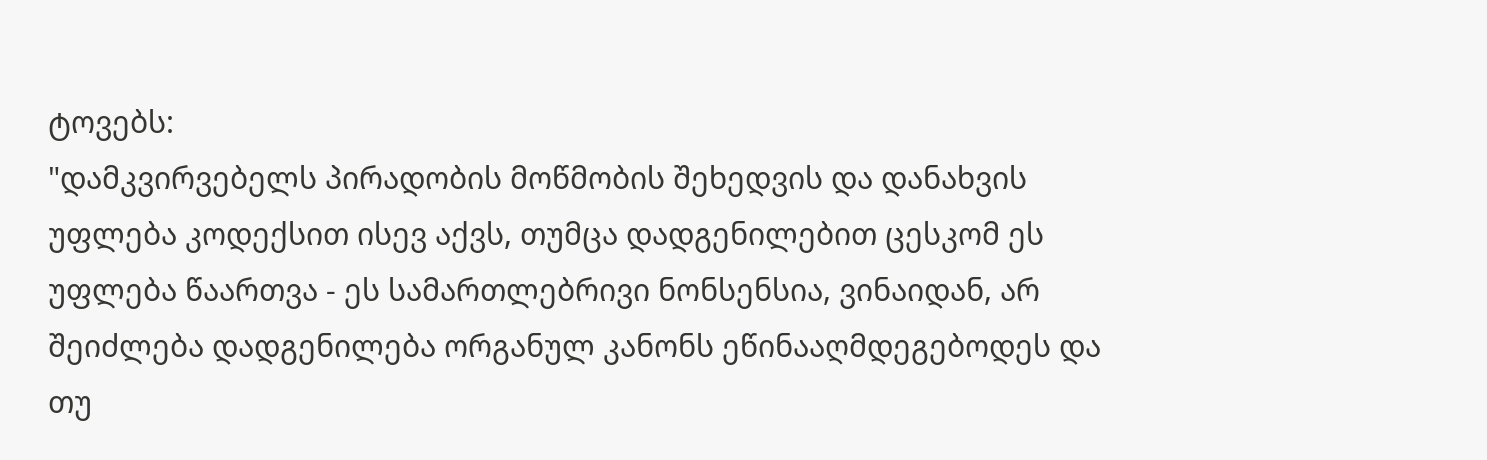ტოვებს:
"დამკვირვებელს პირადობის მოწმობის შეხედვის და დანახვის უფლება კოდექსით ისევ აქვს, თუმცა დადგენილებით ცესკომ ეს უფლება წაართვა - ეს სამართლებრივი ნონსენსია, ვინაიდან, არ შეიძლება დადგენილება ორგანულ კანონს ეწინააღმდეგებოდეს და თუ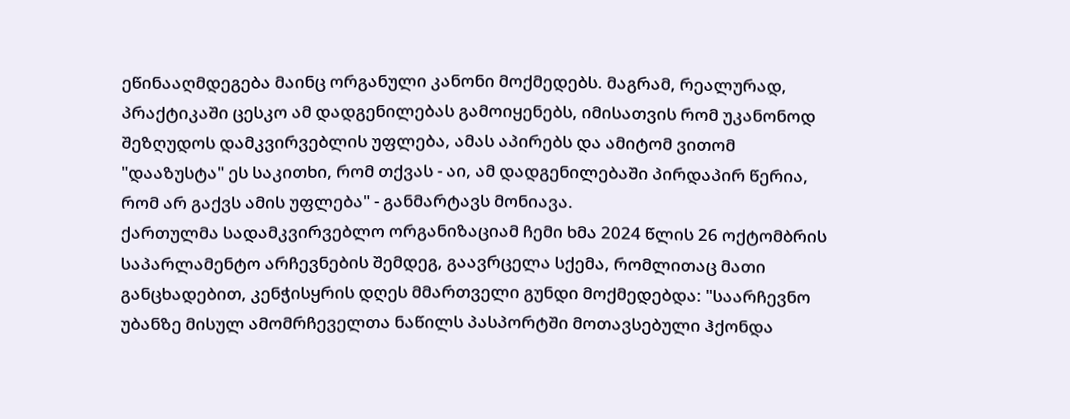ეწინააღმდეგება მაინც ორგანული კანონი მოქმედებს. მაგრამ, რეალურად, პრაქტიკაში ცესკო ამ დადგენილებას გამოიყენებს, იმისათვის რომ უკანონოდ შეზღუდოს დამკვირვებლის უფლება, ამას აპირებს და ამიტომ ვითომ "დააზუსტა" ეს საკითხი, რომ თქვას - აი, ამ დადგენილებაში პირდაპირ წერია, რომ არ გაქვს ამის უფლება" - განმარტავს მონიავა.
ქართულმა სადამკვირვებლო ორგანიზაციამ ჩემი ხმა 2024 წლის 26 ოქტომბრის საპარლამენტო არჩევნების შემდეგ, გაავრცელა სქემა, რომლითაც მათი განცხადებით, კენჭისყრის დღეს მმართველი გუნდი მოქმედებდა: "საარჩევნო უბანზე მისულ ამომრჩეველთა ნაწილს პასპორტში მოთავსებული ჰქონდა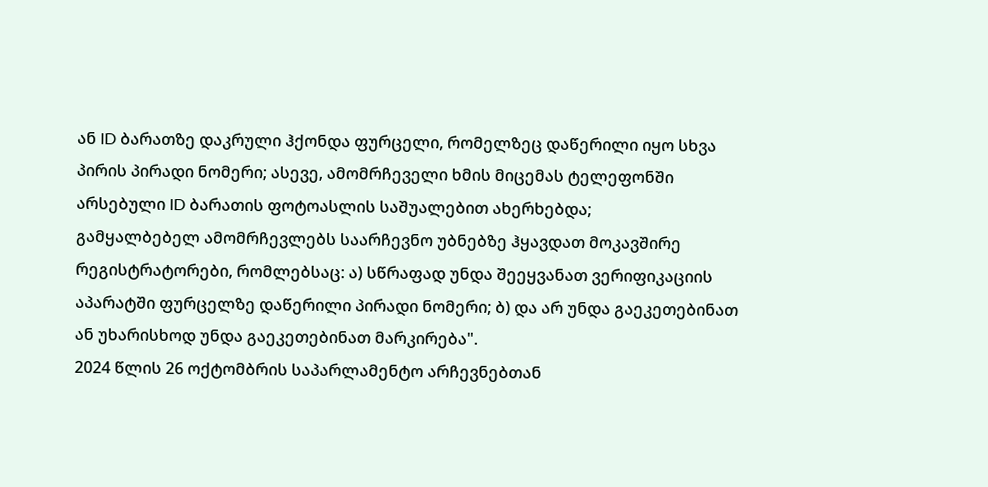ან ID ბარათზე დაკრული ჰქონდა ფურცელი, რომელზეც დაწერილი იყო სხვა პირის პირადი ნომერი; ასევე, ამომრჩეველი ხმის მიცემას ტელეფონში არსებული ID ბარათის ფოტოასლის საშუალებით ახერხებდა;
გამყალბებელ ამომრჩევლებს საარჩევნო უბნებზე ჰყავდათ მოკავშირე რეგისტრატორები, რომლებსაც: ა) სწრაფად უნდა შეეყვანათ ვერიფიკაციის აპარატში ფურცელზე დაწერილი პირადი ნომერი; ბ) და არ უნდა გაეკეთებინათ ან უხარისხოდ უნდა გაეკეთებინათ მარკირება".
2024 წლის 26 ოქტომბრის საპარლამენტო არჩევნებთან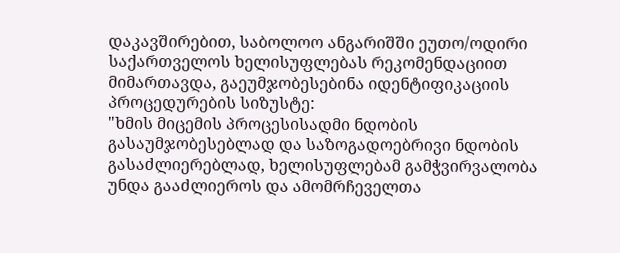დაკავშირებით, საბოლოო ანგარიშში ეუთო/ოდირი საქართველოს ხელისუფლებას რეკომენდაციით მიმართავდა, გაეუმჯობესებინა იდენტიფიკაციის პროცედურების სიზუსტე:
"ხმის მიცემის პროცესისადმი ნდობის გასაუმჯობესებლად და საზოგადოებრივი ნდობის გასაძლიერებლად, ხელისუფლებამ გამჭვირვალობა უნდა გააძლიეროს და ამომრჩეველთა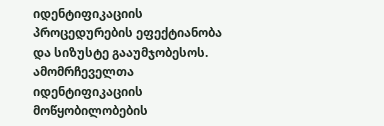იდენტიფიკაციის პროცედურების ეფექტიანობა და სიზუსტე გააუმჯობესოს. ამომრჩეველთა იდენტიფიკაციის მოწყობილობების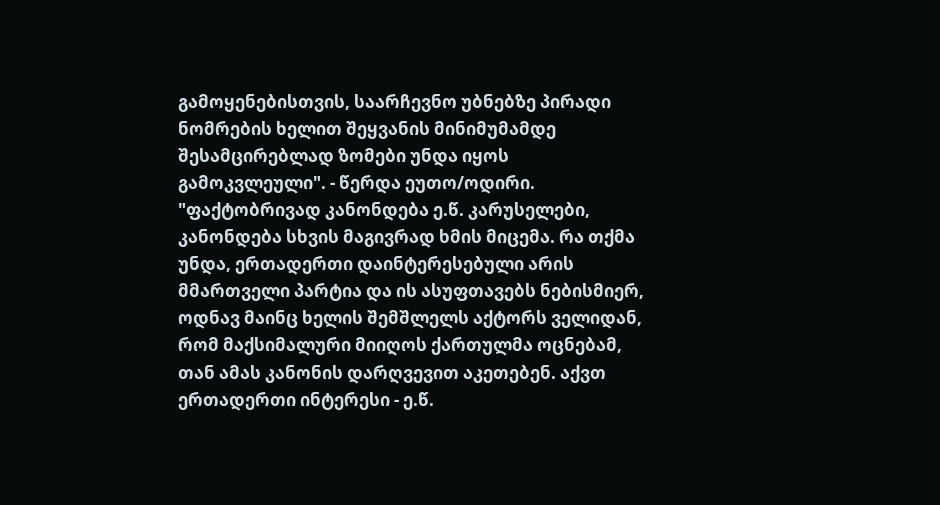გამოყენებისთვის, საარჩევნო უბნებზე პირადი ნომრების ხელით შეყვანის მინიმუმამდე შესამცირებლად ზომები უნდა იყოს გამოკვლეული". - წერდა ეუთო/ოდირი.
"ფაქტობრივად კანონდება ე.წ. კარუსელები, კანონდება სხვის მაგივრად ხმის მიცემა. რა თქმა უნდა, ერთადერთი დაინტერესებული არის მმართველი პარტია და ის ასუფთავებს ნებისმიერ, ოდნავ მაინც ხელის შემშლელს აქტორს ველიდან, რომ მაქსიმალური მიიღოს ქართულმა ოცნებამ, თან ამას კანონის დარღვევით აკეთებენ. აქვთ ერთადერთი ინტერესი - ე.წ.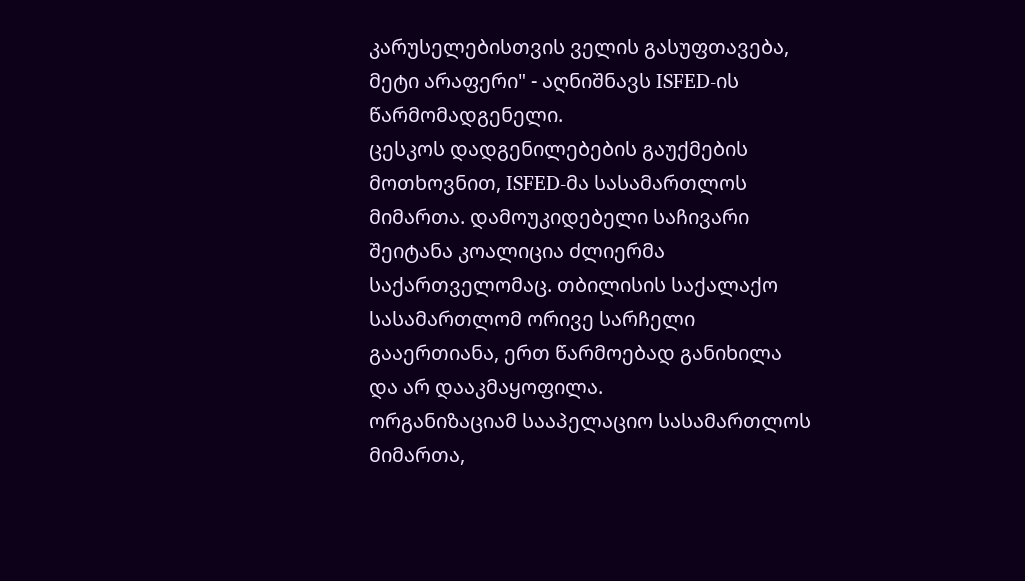კარუსელებისთვის ველის გასუფთავება, მეტი არაფერი" - აღნიშნავს ISFED-ის წარმომადგენელი.
ცესკოს დადგენილებების გაუქმების მოთხოვნით, ISFED-მა სასამართლოს მიმართა. დამოუკიდებელი საჩივარი შეიტანა კოალიცია ძლიერმა საქართველომაც. თბილისის საქალაქო სასამართლომ ორივე სარჩელი გააერთიანა, ერთ წარმოებად განიხილა და არ დააკმაყოფილა.
ორგანიზაციამ სააპელაციო სასამართლოს მიმართა,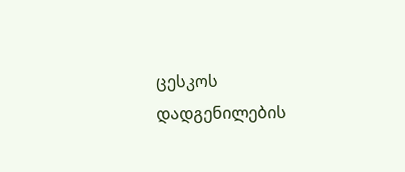ცესკოს დადგენილების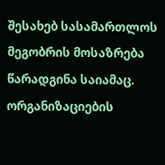შესახებ სასამართლოს მეგობრის მოსაზრება წარადგინა საიამაც. ორგანიზაციების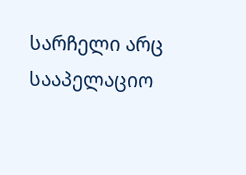სარჩელი არც სააპელაციო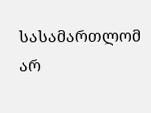სასამართლომ არ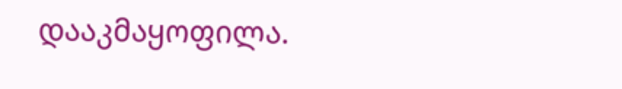დააკმაყოფილა.